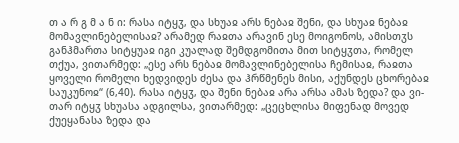თ ა რ გ მ ა ნ ი: რასა იტყჳ, და სხუაჲ არს ნებაჲ შენი, და სხუაჲ ნებაჲ მომავლინებელისაჲ? არამედ რაჲთა არავინ ესე მოიგონოს, ამისთჳს განჰმართა სიტყუაჲ იგი კუალად შემდგომითა მით სიტყჳთა, რომელ თქუა, ვითარმედ: „ესე არს ნებაჲ მომავლინებელისა ჩემისაჲ, რაჲთა ყოველი რომელი ხედვიდეს ძესა და ჰრწმენეს მისი, აქუნდეს ცხორებაჲ საუკუნოჲ“ (6,40). რასა იტყჳ, და შენი ნებაჲ არა არსა ამას ზედა? და ვი-თარ იტყჳ სხუასა ადგილსა, ვითარმედ: „ცეცხლისა მიფენად მოვედ ქუეყანასა ზედა და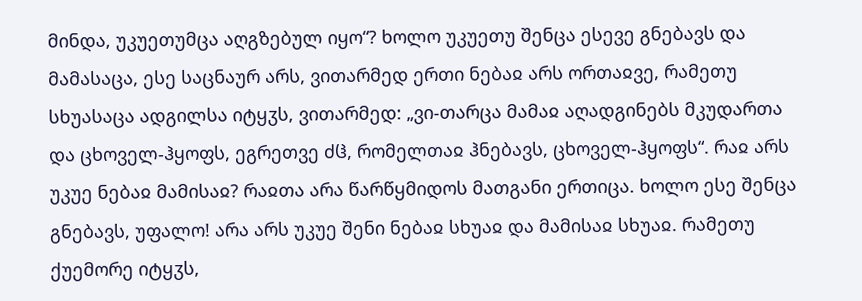მინდა, უკუეთუმცა აღგზებულ იყო“? ხოლო უკუეთუ შენცა ესევე გნებავს და მამასაცა, ესე საცნაურ არს, ვითარმედ ერთი ნებაჲ არს ორთაჲვე, რამეთუ სხუასაცა ადგილსა იტყჳს, ვითარმედ: „ვი-თარცა მამაჲ აღადგინებს მკუდართა და ცხოველ-ჰყოფს, ეგრეთვე ძჱ, რომელთაჲ ჰნებავს, ცხოველ-ჰყოფს“. რაჲ არს უკუე ნებაჲ მამისაჲ? რაჲთა არა წარწყმიდოს მათგანი ერთიცა. ხოლო ესე შენცა გნებავს, უფალო! არა არს უკუე შენი ნებაჲ სხუაჲ და მამისაჲ სხუაჲ. რამეთუ ქუემორე იტყჳს,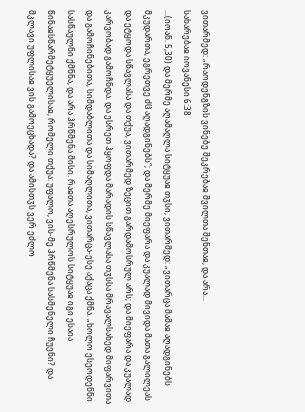ვითარმედ: „რაოდენგზის ვინებე შეკრებაჲ შვილთა შენთაჲ, და არა...
სახარებაჲ იოვანესი 6:38
...(იოან. 5,30) და მერმე აღამაღლა სიტყუაჲ თჳსი, ვითარმედ: „ვითარცა მამაჲ აღადგინებს მკუდართა, ეგრეთვე ძჱ აღადგინებს“; და მერმე მიეფარა და კუალად მივიდა მათა გალილეას და ეტყოდა სწავლასა და თქუა, ვითარმედ ზეცით გარდამოსრულ არს; და მიეფარა და კუალად კარვობად გამოჩნდა. და ესრეთ ჰყოფდა მარადის სწავლასა თჳსსა მრავალსახედ მიფარვითა და გამოჩინებითა, სიმდაბლითა და სიმაღლითა, ვითარცა-ესე აქაცა ქმნა. „ხოლო ესეოდენნი სასწაულნი ქმნნა, და არა ჰრწმენა მისი. რაჲთა აღესრულოს სიტყუაჲ იგი ესაია წინაჲსწარმეტყუელისაჲ, რომელი თქუა: უფალო, ვის-მე ჰრწმენა სასმენელი ჩუენი? და მკლავი უფლისაჲ ვის გამოეცხადა? და ამისთჳს ვერ ეძლო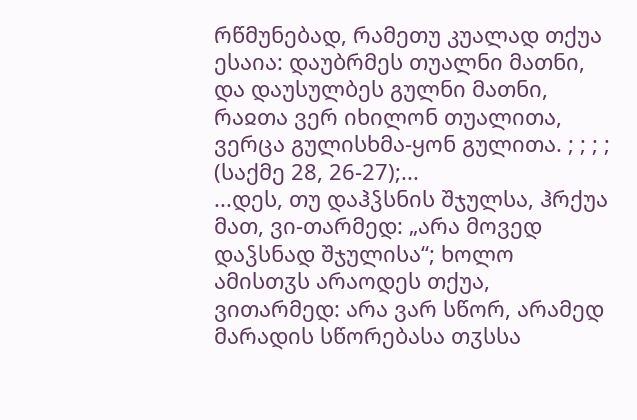რწმუნებად, რამეთუ კუალად თქუა ესაია: დაუბრმეს თუალნი მათნი, და დაუსულბეს გულნი მათნი, რაჲთა ვერ იხილონ თუალითა, ვერცა გულისხმა-ყონ გულითა. ; ; ; ; (საქმე 28, 26-27);...
...დეს, თუ დაჰჴსნის შჯულსა, ჰრქუა მათ, ვი-თარმედ: „არა მოვედ დაჴსნად შჯულისა“; ხოლო ამისთჳს არაოდეს თქუა, ვითარმედ: არა ვარ სწორ, არამედ მარადის სწორებასა თჳსსა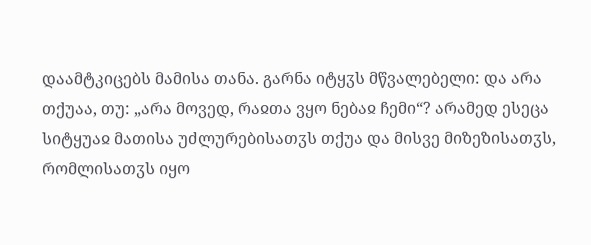დაამტკიცებს მამისა თანა. გარნა იტყჳს მწვალებელი: და არა თქუაა, თუ: „არა მოვედ, რაჲთა ვყო ნებაჲ ჩემი“? არამედ ესეცა სიტყუაჲ მათისა უძლურებისათჳს თქუა და მისვე მიზეზისათჳს, რომლისათჳს იყო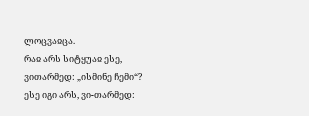ლოცვაჲცა.
რაჲ არს სიტყუაჲ ესე, ვითარმედ: „ისმინე ჩემი“? ესე იგი არს, ვი-თარმედ: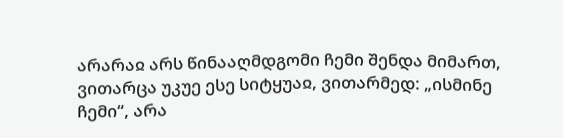არარაჲ არს წინააღმდგომი ჩემი შენდა მიმართ, ვითარცა უკუე ესე სიტყუაჲ, ვითარმედ: „ისმინე ჩემი“, არა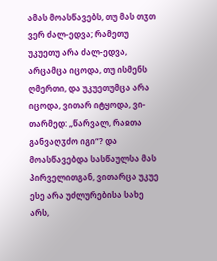ამას მოასწავებს, თუ მას თჳთ ვერ ძალ-ედვა; რამეთუ უკუეთუ არა ძალ-ედვა, არცამცა იცოდა, თუ ისმენს ღმერთი, და უკუეთუმცა არა იცოდა, ვითარ იტყოდა, ვი-თარმედ: „წარვალ, რაჲთა განვაღჳძო იგი“? და მოასწავებდა სასწაულსა მას პირველითგან, ვითარცა უკუე ესე არა უძლურებისა სახე არს,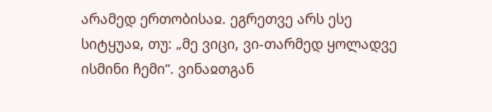არამედ ერთობისაჲ. ეგრეთვე არს ესე სიტყუაჲ, თუ: „მე ვიცი, ვი-თარმედ ყოლადვე ისმინი ჩემი“. ვინაჲთგან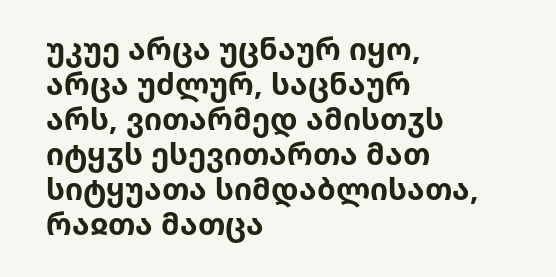უკუე არცა უცნაურ იყო, არცა უძლურ, საცნაურ არს, ვითარმედ ამისთჳს იტყჳს ესევითართა მათ სიტყუათა სიმდაბლისათა, რაჲთა მათცა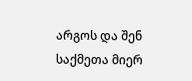არგოს და შენ საქმეთა მიერ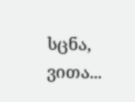სცნა, ვითა...